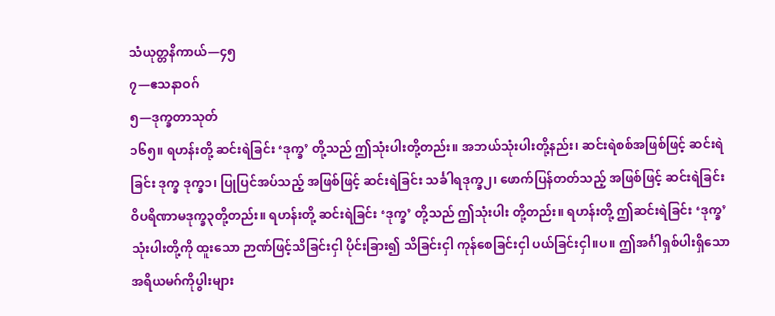သံယုတ္တနိကာယ်—၄၅
၇—ဧသနာဝဂ်
၅—ဒုက္ခတာသုတ်
၁၆၅။ ရဟန်းတို့ ဆင်းရဲခြင်း ‘ဒုက္ခ’ တို့သည် ဤသုံးပါးတို့တည်း။ အဘယ်သုံးပါးတို့နည်း၊ ဆင်းရဲစစ်အဖြစ်ဖြင့် ဆင်းရဲခြင်း ဒုက္ခ ဒုက္ခ၁၊ ပြုပြင်အပ်သည့် အဖြစ်ဖြင့် ဆင်းရဲခြင်း သင်္ခါရဒုက္ခ၂၊ ဖောက်ပြန်တတ်သည့် အဖြစ်ဖြင့် ဆင်းရဲခြင်း ဝိပရိဏာမဒုက္ခ၃တို့တည်း။ ရဟန်းတို့ ဆင်းရဲခြင်း ‘ဒုက္ခ’ တို့သည် ဤသုံးပါး တို့တည်း။ ရဟန်းတို့ ဤဆင်းရဲခြင်း ‘ဒုက္ခ’သုံးပါးတို့ကို ထူးသော ဉာဏ်ဖြင့်သိခြင်းငှါ ပိုင်းခြား၍ သိခြင်းငှါ ကုန်စေခြင်းငှါ ပယ်ခြင်းငှါ။ပ။ ဤအင်္ဂါရှစ်ပါးရှိသောအရိယမဂ်ကိုပွါးများ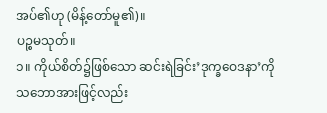အပ်၏ဟု (မိန့်တော်မူ၏)။
ပဉ္စမသုတ်။
၁။ ကိုယ်စိတ်၌ဖြစ်သော ဆင်းရဲခြင်း’ဒုက္ခဝေဒနာ’ကို သဘောအားဖြင့်လည်း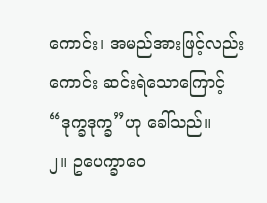ကောင်း၊ အမည်အားဖြင့်လည်းကောင်း ဆင်းရဲသောကြောင့် “ဒုက္ခဒုက္ခ”ဟု ခေါ်သည်။
၂။ ဥပေက္ခာဝေ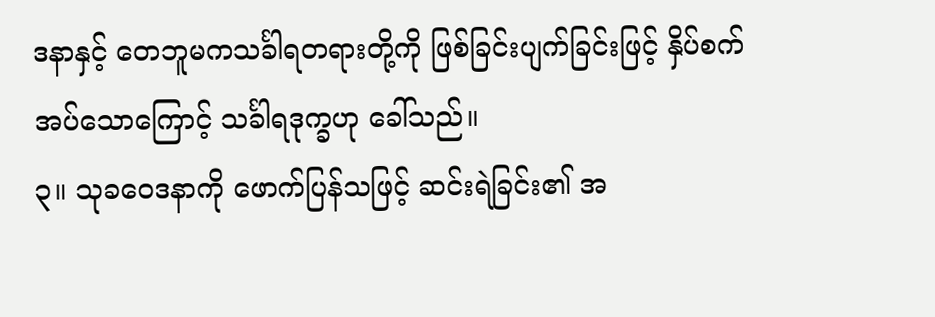ဒနာနှင့် တေဘူမကသင်္ခါရတရားတို့ကို ဖြစ်ခြင်းပျက်ခြင်းဖြင့် နှိပ်စက်အပ်သောကြောင့် သင်္ခါရဒုက္ခဟု ခေါ်သည်။
၃။ သုခဝေဒနာကို ဖောက်ပြန်သဖြင့် ဆင်းရဲခြင်း၏ အ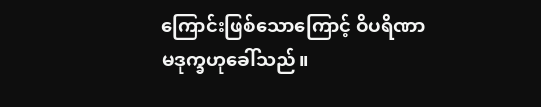ကြောင်းဖြစ်သောကြောင့် ဝိပရိဏာမဒုက္ခဟုခေါ်သည်။